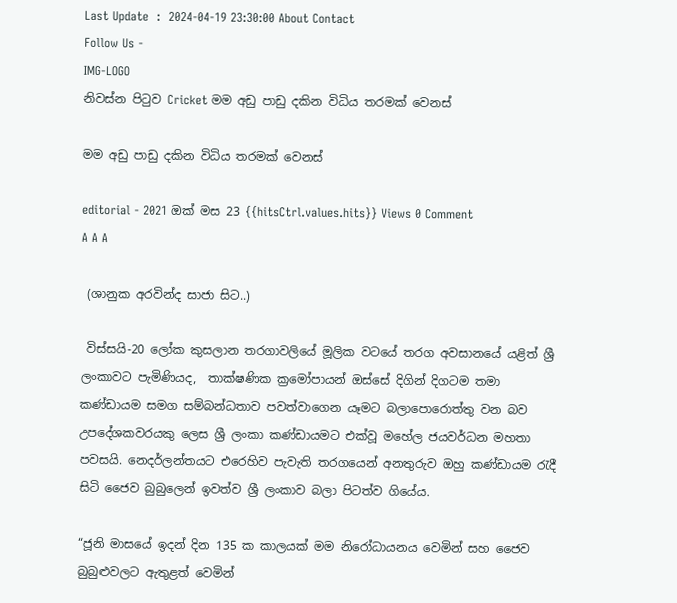Last Update  :  2024-04-19 23:30:00 About Contact
Follow Us -
IMG-LOGO
නිවස්න පිටුව Cricket මම අඩු පාඩු දකින විධිය තරමක් වෙනස්

මම අඩු පාඩු දකින විධිය තරමක් වෙනස්

editorial - 2021 ඔක් මස 23 {{hitsCtrl.values.hits}} Views 0 Comment
A A A

 (ශානුක අරවින්ද සාජා සිට..)

 විස්සයි-20 ලෝක කුසලාන තරගාවලියේ මූලික වටයේ තරග අවසානයේ යළිත් ශ්‍රී ලංකාවට පැමිණියද,  තාක්ෂණික ක්‍රමෝපායන් ඔස්සේ දිගින් දිගටම තමා කණ්ඩායම සමග සම්බන්ධතාව පවත්වාගෙන යෑමට බලාපොරොත්තු වන බව උපදේශකවරයකු ලෙස ශ්‍රී ලංකා කණ්ඩායමට එක්වූ මහේල ජයවර්ධන මහතා පවසයි. නෙදර්ලන්තයට එරෙහිව පැවැති තරගයෙන් අනතුරුව ඔහු කණ්ඩායම රැදී සිටි ජෛව බුබුලෙන් ඉවත්ව ශ්‍රී ලංකාව බලා පිටත්ව ගියේය.

“ජූනි මාසයේ ඉදන් දින 135 ක කාලයක් මම ‍නිරෝධායනය වෙමින් ‍සහ ජෛව බුබුළුවලට ඇතුළත් වෙමින්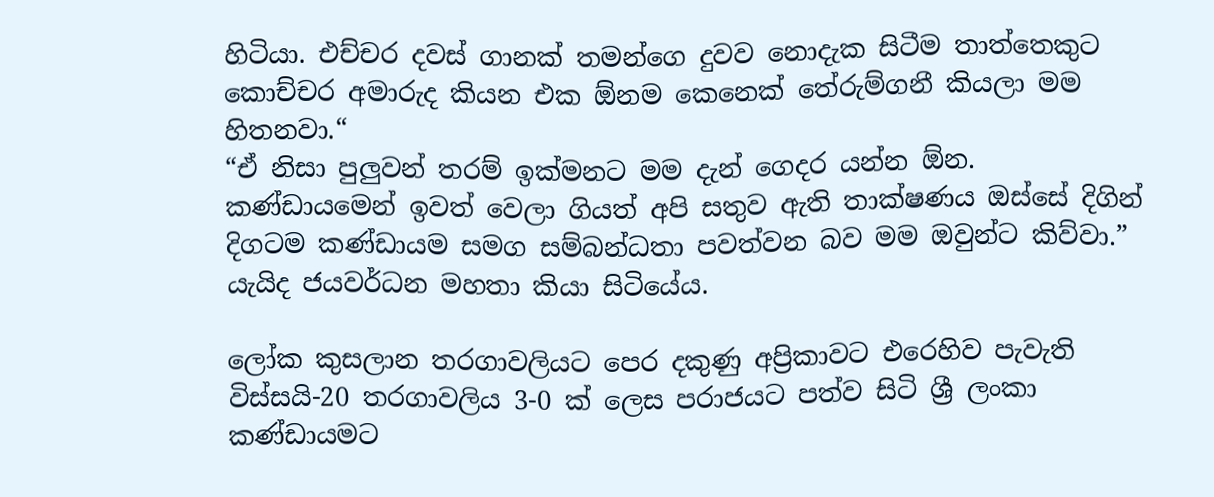හිටියා. එච්චර දවස් ගානක් තමන්ගෙ දුවව නොදැක සිටීම තාත්තෙකුට කොච්චර අමාරුද කියන එක ඕනම කෙනෙක් ‍තේරුම්ගනී කියලා මම හිතනවා.“
“ඒ නිසා පුලුවන් තරම් ඉක්මනට මම ‍දැන් ගෙදර යන්න ඕන. කණ්ඩායමෙන් ඉවත් වෙලා ගියත් අපි සතුව ඇති තාක්ෂණය ඔස්සේ දිගින් දිගටම කණ්ඩායම සමග සම්බන්ධතා පවත්වන බව මම ඔවුන්ට කිව්වා.” යැයිද ජයවර්ධන මහතා කියා සිටියේය.

ලෝක කුසලාන තරගාවලියට පෙර දකුණු අප්‍රිකාවට එරෙහිව පැවැති විස්සයි-20 තරගාවලිය 3-0 ක් ලෙස පරාජයට පත්ව සිටි ශ්‍රී ලංකා කණ්ඩායමට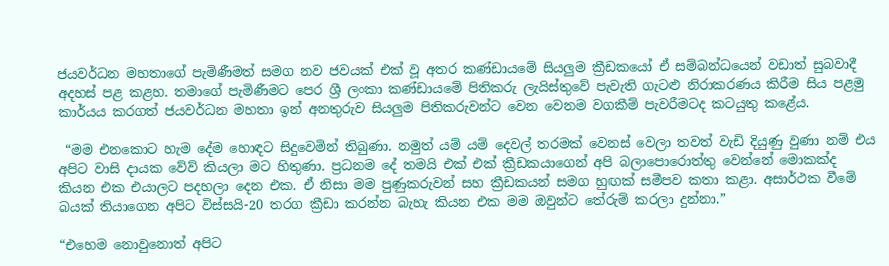ජයවර්ධන මහතාගේ පැමිණීමත් සමග නව ජවයක් එක් වූ අතර කණ්ඩායමේ සියලුම ක්‍රීඩකයෝ ඒ සම්බන්ධයෙන් වඩාත් සුබවාදී අදහස් පළ කළහ. තමාගේ පැමිණීමට පෙර ශ්‍රී ලංකා කණ්ඩායමේ පිතිකරු ලැයිස්තුවේ පැවැති ගැටළු නිරාකරණය කිරීම සිය පළමු කාර්යය කරගත් ජයවර්ධන මහතා ඉන් අනතුරුව සියලුම පිතිකරුවන්ට වෙන වෙනම වගකීම් පැවරීමටද කටයුතු කළේය.

 “මම එනකොට හැම දේම හොඳට සිදුවෙමින් තිබුණා. නමුත් යම් යම් දෙවල් තරමක් වෙනස් වෙලා තවත් වැඩි දියුණු වුණා නම් එය අපිට වාසි දායක වේව් කියලා මට හිතුණා. ප්‍රධනම දේ තමයි එක් එක් ක්‍රීඩකයාගෙන් අපි බලාපොරොත්තු වෙන්නේ මොකක්ද කියන එක එයාලට පදහලා දෙන එක. ඒ නිසා මම පුණුකරුවන් සහ ක්‍රීඩකයන් සමග හුඟක් සමීපව කතා කළා. අසාර්ථක වීමේ බයක් තියාගෙන අපිට විස්සයි-20 තරග ක්‍රීඩා කරන්න බැහැ කියන එක මම ඔවුන්ට තේරුම් කරලා දුන්නා.”

“එහෙම නොවුනොත් අපිට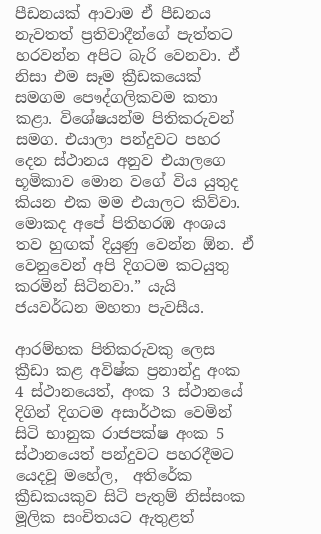පීඩනයක් ආවාම ඒ පීඩනය නැවතත් ප්‍රතිවාදීන්ගේ පැත්තට හරවන්න අපිට බැරි වෙනවා. ඒ නිසා එම සෑම ක්‍රීඩකයෙක් සමගම පෞද්ගලිකවම කතා කළා. විශේෂයන්‍ම පිතිකරුවන් සමග. එයාලා පන්දුවට පහර දෙන ස්ථානය අනුව එයාලගෙ භූමිකාව මොන වගේ විය යුතුද කියන එක ‍මම එයාලට කිව්වා. මොකද අපේ පිතිහරඹ අංශය තව හුඟක් දියුණු වෙන්න ඕන. ඒ වෙනුවෙන් අපි දිගටම කටයුතු කරමින් සිටිනවා.” යැයි ජයවර්ධන මහතා පැවසීය.

ආරම්භක පිතිකරුවකු ලෙස ක්‍රීඩා කළ අවිෂ්ක ප්‍රනාන්දු අංක 4 ස්ථානයෙත්, අංක 3 ස්ථානයේ දිගින් දිගටම අසාර්ථක වෙමින් සිටි භානුක රාජපක්ෂ අංක 5 ස්ථානයෙත් පන්දුවට පහරදීමට යෙදවූ මහේල,  අතිරේක ක්‍රීඩකයකුව සිටි පැතුම් නිස්සංක මූලික සංචිතයට ඇතුළත්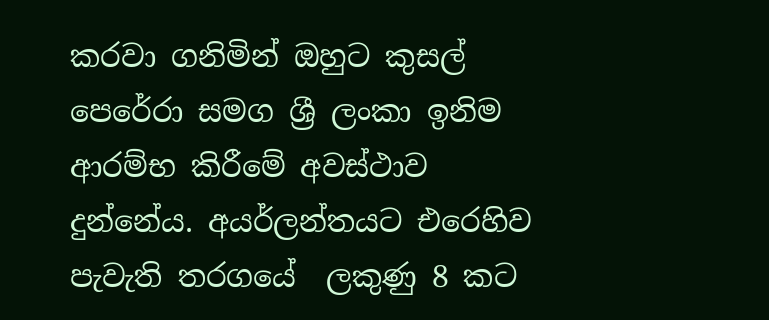කරවා ගනිමින් ඔහුට කුසල් පෙරේරා සමග ශ්‍රී ලංකා ඉනිම ආරම්භ කිරීමේ අවස්ථාව දුන්නේය. අයර්ලන්තයට එරෙහිව පැවැති තරගයේ  ලකුණු 8 කට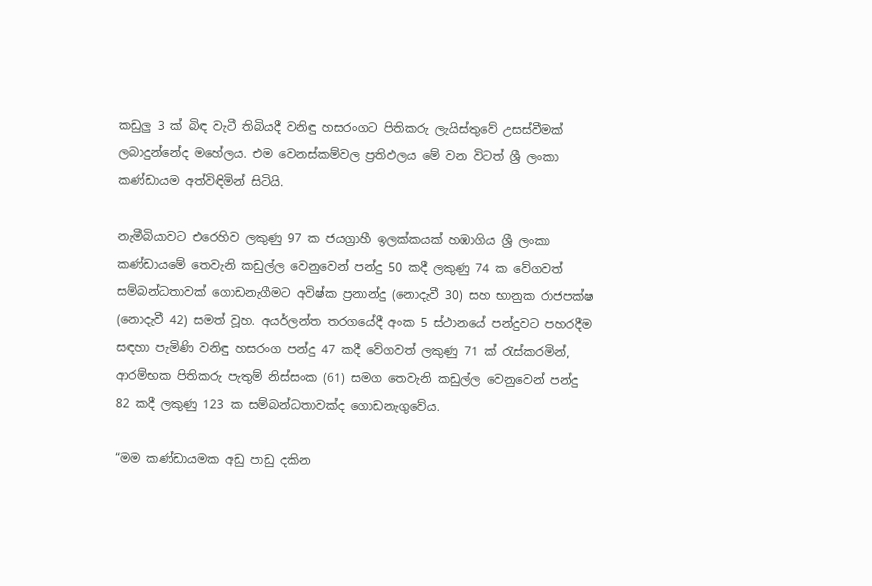කඩුලු 3 ක් බිඳ‍ වැටී තිබියදී වනිඳු හසරංගට පිතිකරු ලැයිස්තුවේ උසස්වීමක් ලබාදුන්නේද මහේලය. එම වෙනස්කම්වල ප්‍රතිඵලය මේ වන විටත් ශ්‍රී ලංකා කණ්ඩායම අත්විඳිමින් සිටියි.

නැමීබියාවට එරෙහිව ලකුණු 97 ක ජයග්‍රාහී ඉලක්කයක් හඹාගිය ශ්‍රී ලංකා කණ්ඩායමේ තෙවැනි කඩුල්ල‍ වෙනුවෙන් පන්දු 50 කදී ලකුණු 74 ක වේගවත් සම්බන්ධතාවක් ගොඩනැගීමට අවිෂ්ක ප්‍රනාන්දු (නොදැවී 30) සහ භානුක රාජපක්ෂ (නොදැවී 42) සමත් වූහ. අයර්ලන්ත තරගයේදී අංක 5 ස්ථානයේ පන්දුවට පහරදීම සඳහා පැමිණි වනිඳු හසරංග පන්දු 47 කදී වේගවත් ලකුණු 71 ක් රැස්කරමින්, ආරම්භක පිතිකරු පැතුම් නිස්සංක (61) සමග තෙවැනි කඩුල්ල වෙනුවෙන් පන්දු 82 කදී ලකුණු 123 ක සම්බන්ධතාවක්ද ගොඩනැගුවේය.

“මම කණ්ඩායමක අඩු පාඩු දකින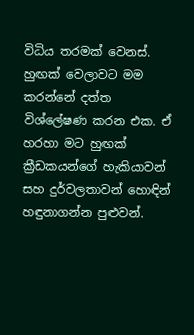විධිය තරමක් වෙනස්. හුඟක් වෙලාවට මම කරන්නේ දත්ත විශ්ලේෂණ කරන එක. ඒ හරහා මට හුඟක් ක්‍රීඩකයන්ගේ හැකියාවන් සහ දුර්වලතාවන් හොඳින් හඳුනාගන්න පුළුවන්.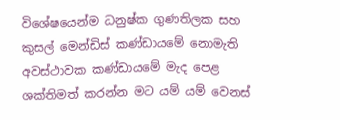විශේෂයෙන්ම ධනුෂ්ක ගුණතිලක සහ කුසල් මෙන්ඩිස් ‍කණ්ඩායමේ නොමැති අවස්ථාවක කණ්ඩායමේ මැද පෙළ ශක්තිමත් කරන්න මට යම් යම් වෙනස්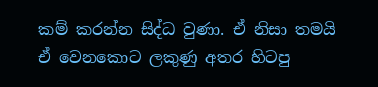කම් කරන්න සිද්ධ වුණා. ඒ නිසා තමයි ඒ වෙනකොට ලකුණු අතර හිටපු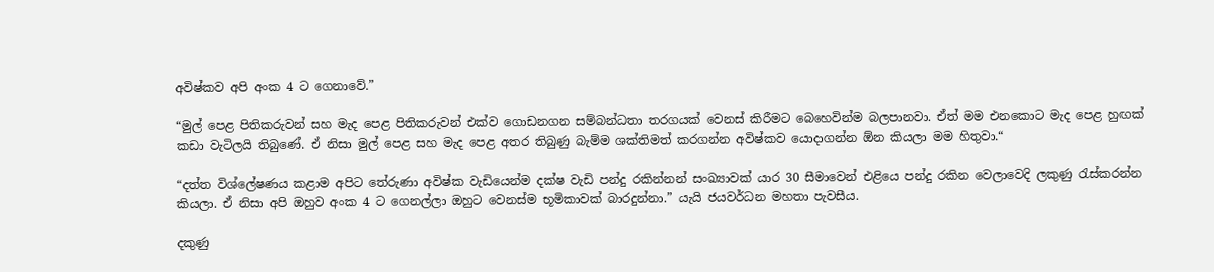අවිෂ්කව අපි අංක 4 ට ගෙනාවේ.”

“මුල් පෙළ පිතිකරුවන් සහ මැද පෙළ පිතිකරුවන් එක්ව ගොඩනගන සම්බන්ධතා තරගයක් වෙනස් කිරීමට බෙහෙවින්ම බලපානවා. ඒත් මම එනකොට මැද පෙළ හුඟක් කඩා වැටිලයි තිබුණේ. ඒ නිසා මුල් පෙළ සහ මැද පෙළ අතර තිබුණු බැම්ම ශක්තිමත් කරගන්න අවිෂ්කව යොදාගන්න ඕන කියලා මම හිතුවා.“

“දත්ත විශ්ලේෂණය කළාම අපිට තේරුණා අවිෂ්ක වැඩියෙන්ම දක්ෂ වැඩි පන්දු රකින්නන් සංඛ්‍යාවක් යාර 30 සීමාවෙන් එළියෙ පන්දු රකින ‍වෙලාවෙදි ලකුණු රැස්කරන්න කියලා. ඒ නිසා අපි ඔහුව අංක 4 ට ගෙනල්ලා ඔහුට වෙනස්ම භූමිකාවක් බාරදුන්නා.” යැයි ජයවර්ධන මහතා පැවසීය.

දකුණු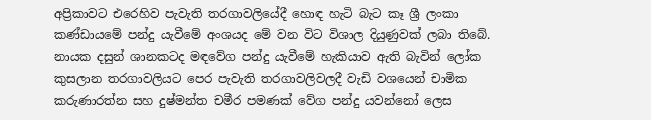අප්‍රිකාවට එරෙහිව පැවැති තරගාවලියේදී හොඳ හැටි බැට කෑ ශ්‍රී ලංකා කණ්ඩායමේ පන්දු යැවීමේ අංශයද මේ වන විට විශාල දියුණුවක් ලබා තිබේ. නායක දසුන් ශානකටද මඳවේග පන්දු යැවීමේ හැකියාව ඇති බැවින් ලෝක කුසලාන තරගාවලියට පෙර පැවැති තරගාවලිවලදී වැඩි වශයෙන් චාමික කරුණාරත්න සහ දුෂ්මන්ත චමීර පමණක් වේග පන්දු යවන්නෝ ලෙස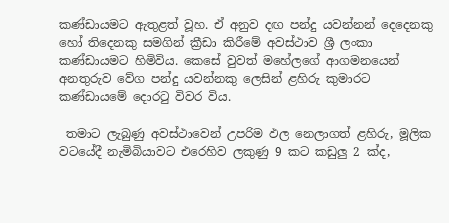කණ්ඩායමට ඇතුළත් වූහ. එ‍් අනුව දඟ පන්දු යවන්නන් දෙදෙනකු හෝ තිදෙනකු සමගින් ක්‍රීඩා කිරීමේ අවස්ථාව ශ්‍රී ලංකා කණ්ඩායමට හිමිවිය. කෙසේ වුවත් මහේලගේ ආගමනයෙන් අනතුරුව වේග පන්දු යවන්නකු ලෙසින් ළහිරු කුමාරට කණ්ඩායමේ දොරටු විවර විය.

 තමාට ලැබුණු අවස්ථාවෙන් උපරිම ‍ඵල නෙලාගත් ළහිරු, මූලික වටයේදී නැමිබියාවට එරෙහිව ලකුණු 9 කට කඩුලු 2 ක්ද,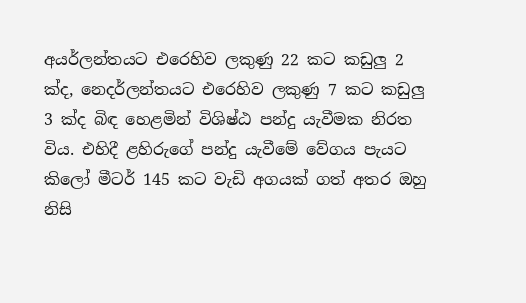අයර්ලන්තයට එරෙහිව ලකුණු 22 කට කඩුලු 2 ක්ද, නෙදර්ලන්තයට එරෙහිව ලකුණු 7 කට කඩුලු 3 ක්ද බිඳ හෙළමින් විශිෂ්ඨ පන්දු යැවීමක නිරත විය. එහිදී ළහිරුගේ පන්දු යැවීමේ වේගය පැයට කිලෝ මීටර් 145 කට වැඩි අගයක් ගත් අතර ඔහු නිසි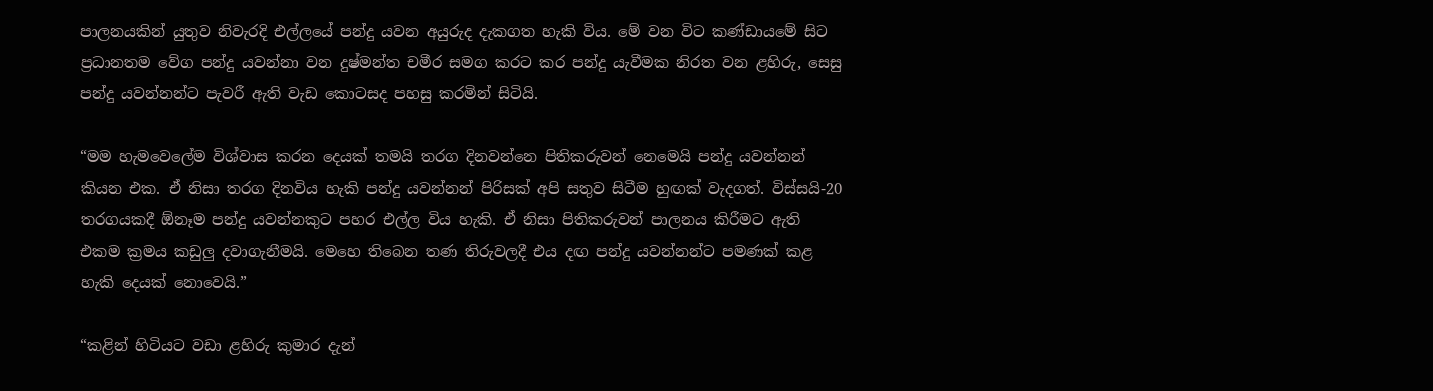පාලනයකින් යුතුව නිවැරදි එල්‍ලයේ පන්දු යවන අයුරුද දැකගත හැකි විය. මේ වන විට කණ්ඩායමේ සිට ප්‍රධානතම වේග පන්දු යවන්නා වන දුෂ්මන්ත චමීර සමග කරට කර පන්දු යැවීමක නිරත වන ළහිරු, සෙසු පන්දු යවන්නන්ට පැවරී ඇති වැඩ කොටසද පහසු කරමින් සිටියි.

“මම හැමවෙ‍ලේම විශ්වාස කරන දෙයක් තමයි තරග දිනවන්නෙ පිතිකරුවන් නෙමෙයි පන්දු යවන්නන් කියන එක. ඒ නිසා තරග දිනවිය හැකි පන්දු යවන්නන් පිරිසක් අපි සතුව සිටීම හුඟක් වැදගත්. විස්සයි-20 තරගයකදී ඕනෑම පන්දු යවන්නකුට පහර එල්ල විය හැකි. ඒ නිසා පිතිකරුවන් පාලනය කිරීමට ඇති එකම ක්‍රමය කඩුලු දවාගැනීමයි. මෙහෙ තිබෙන තණ තිරුවලදී එය දඟ පන්දු යවන්නන්ට පමණක් කළ හැකි දෙයක් නොවෙයි.”

“කළින් හිටියට වඩා ළහිරු කුමා‍ර දැන්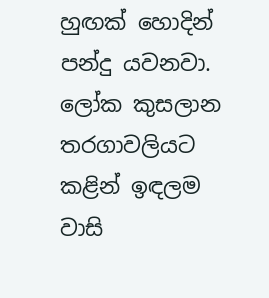හුඟක් හොදින් පන්දු යවනවා. ලෝක කුසලාන තරගාවලියට කළින් ඉඳලම වාසි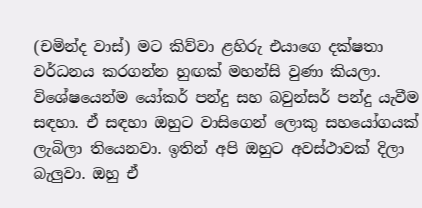(චමින්ද වාස්) මට කිව්වා ළහිරු එයාගෙ දක්ෂතා වර්ධනය කරගන්න හුඟක් මහන්සි වුණා කියලා. විශේෂයෙන්ම යෝකර් පන්දු සහ බවුන්සර් පන්දු යැවීම සඳහා. ඒ සඳහා ඔහුට වාසිගෙන් ලොකු සහයෝගයක් ලැබිලා තියෙනවා. ඉතින් අපි ඔහුට අවස්ථාවක් දිලා බැලුවා. ඔහු ඒ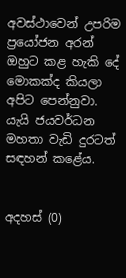අවස්ථාවෙන් උපරිම ප්‍රයෝජන අරන් ඔහුට කළ හැකි දේ මොකක්ද කියලා අපිට පෙන්නුවා. යැයි ජයවර්ධන මහතා වැඩි දුරටත් සඳහන් කළේය.


අදහස් (0)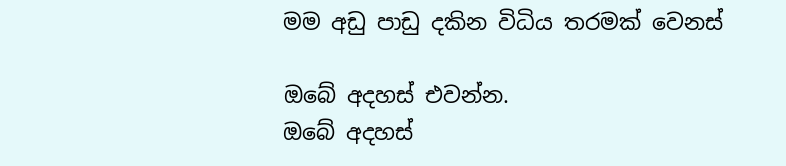මම අඩු පාඩු දකින විධිය තරමක් වෙනස්

ඔබේ අදහස් එවන්න.
ඔබේ අදහස්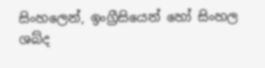සිංහලෙන්, ඉංග්‍රීසියෙන් හෝ සිංහල ශබ්ද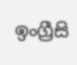ඉංග්‍රීසි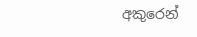අකුරෙන්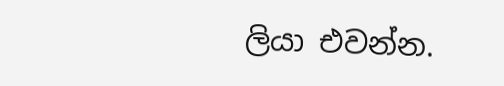ලියා එවන්න.